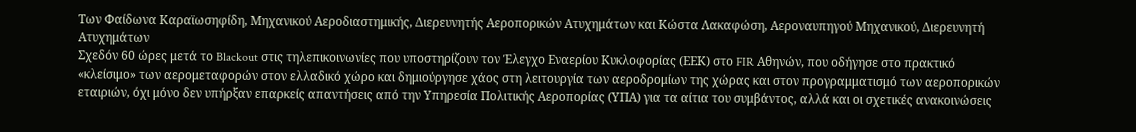Των Φαίδωνα Καραϊωσηφίδη, Μηχανικού Αεροδιαστημικής, Διερευνητής Αεροπορικών Ατυχημάτων και Κώστα Λακαφώση, Αεροναυπηγού Μηχανικού, Διερευνητή Ατυχημάτων
Σχεδόν 60 ώρες μετά το Blackout στις τηλεπικοινωνίες που υποστηρίζουν τον Έλεγχο Εναερίου Κυκλοφορίας (ΕΕΚ) στο FIR Αθηνών, που οδήγησε στο πρακτικό «κλείσιμο» των αερομεταφορών στον ελλαδικό χώρο και δημιούργησε χάος στη λειτουργία των αεροδρομίων της χώρας και στον προγραμματισμό των αεροπορικών εταιριών, όχι μόνο δεν υπήρξαν επαρκείς απαντήσεις από την Υπηρεσία Πολιτικής Αεροπορίας (ΥΠΑ) για τα αίτια του συμβάντος, αλλά και οι σχετικές ανακοινώσεις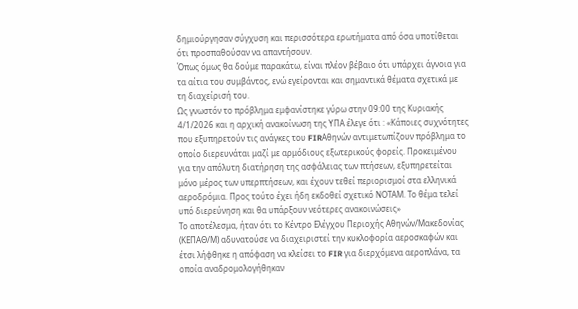δημιούργησαν σύγχυση και περισσότερα ερωτήματα από όσα υποτίθεται ότι προσπαθούσαν να απαντήσουν.
Όπως όμως θα δούμε παρακάτω, είναι πλέον βέβαιο ότι υπάρχει άγνοια για τα αίτια του συμβάντος, ενώ εγείρονται και σημαντικά θέματα σχετικά με τη διαχείρισή του.
Ως γνωστόν το πρόβλημα εμφανίστηκε γύρω στην 09:00 της Κυριακής 4/1/2026 και η αρχική ανακοίνωση της ΥΠΑ έλεγε ότι : «Κάποιες συχνότητες που εξυπηρετούν τις ανάγκες του FIRΑθηνών αντιμετωπίζουν πρόβλημα το οποίο διερευνάται μαζί με αρμόδιους εξωτερικούς φορείς. Προκειμένου για την απόλυτη διατήρηση της ασφάλειας των πτήσεων, εξυπηρετείται μόνο μέρος των υπερπτήσεων, και έχουν τεθεί περιορισμοί στα ελληνικά αεροδρόμια. Προς τούτο έχει ήδη εκδοθεί σχετικό ΝΟΤΑΜ. Το θέμα τελεί υπό διερεύνηση και θα υπάρξουν νεότερες ανακοινώσεις»
Το αποτέλεσμα, ήταν ότι το Κέντρο Ελέγχου Περιοχής Αθηνών/Μακεδονίας (ΚΕΠΑΘ/Μ) αδυνατούσε να διαχειριστεί την κυκλοφορία αεροσκαφών και έτσι λήφθηκε η απόφαση να κλείσει το FIR για διερχόμενα αεροπλάνα, τα οποία αναδρομολογήθηκαν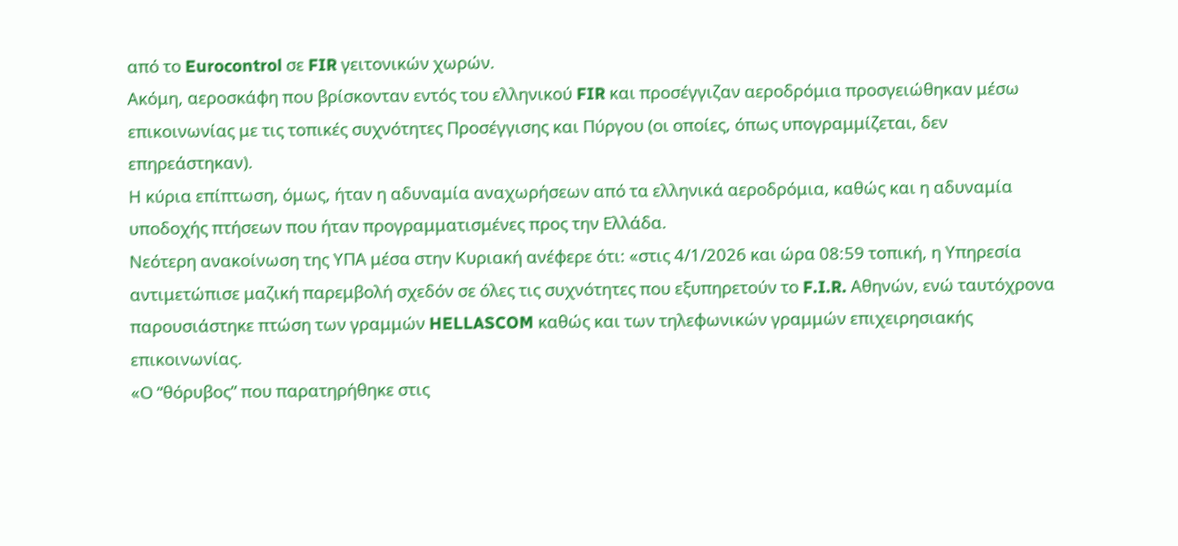από το Eurocontrol σε FIR γειτονικών χωρών.
Ακόμη, αεροσκάφη που βρίσκονταν εντός του ελληνικού FIR και προσέγγιζαν αεροδρόμια προσγειώθηκαν μέσω επικοινωνίας με τις τοπικές συχνότητες Προσέγγισης και Πύργου (οι οποίες, όπως υπογραμμίζεται, δεν επηρεάστηκαν).
Η κύρια επίπτωση, όμως, ήταν η αδυναμία αναχωρήσεων από τα ελληνικά αεροδρόμια, καθώς και η αδυναμία υποδοχής πτήσεων που ήταν προγραμματισμένες προς την Ελλάδα.
Νεότερη ανακοίνωση της ΥΠΑ μέσα στην Κυριακή ανέφερε ότι: «στις 4/1/2026 και ώρα 08:59 τοπική, η Υπηρεσία αντιμετώπισε μαζική παρεμβολή σχεδόν σε όλες τις συχνότητες που εξυπηρετούν το F.I.R. Αθηνών, ενώ ταυτόχρονα παρουσιάστηκε πτώση των γραμμών HELLASCOM καθώς και των τηλεφωνικών γραμμών επιχειρησιακής επικοινωνίας.
«Ο “θόρυβος” που παρατηρήθηκε στις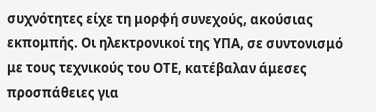συχνότητες είχε τη μορφή συνεχούς, ακούσιας εκπομπής. Οι ηλεκτρονικοί της ΥΠΑ, σε συντονισμό με τους τεχνικούς του ΟΤΕ, κατέβαλαν άμεσες προσπάθειες για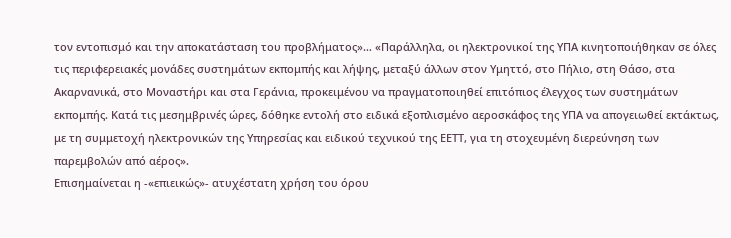τον εντοπισμό και την αποκατάσταση του προβλήματος»… «Παράλληλα, οι ηλεκτρονικοί της ΥΠΑ κινητοποιήθηκαν σε όλες τις περιφερειακές μονάδες συστημάτων εκπομπής και λήψης, μεταξύ άλλων στον Υμηττό, στο Πήλιο, στη Θάσο, στα Ακαρνανικά, στο Μοναστήρι και στα Γεράνια, προκειμένου να πραγματοποιηθεί επιτόπιος έλεγχος των συστημάτων εκπομπής. Κατά τις μεσημβρινές ώρες, δόθηκε εντολή στο ειδικά εξοπλισμένο αεροσκάφος της ΥΠΑ να απογειωθεί εκτάκτως, με τη συμμετοχή ηλεκτρονικών της Υπηρεσίας και ειδικού τεχνικού της ΕΕΤΤ, για τη στοχευμένη διερεύνηση των παρεμβολών από αέρος».
Επισημαίνεται η -«επιεικώς»- ατυχέστατη χρήση του όρου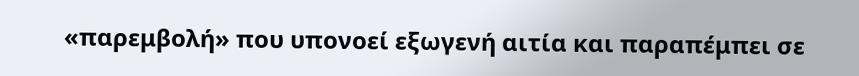«παρεμβολή» που υπονοεί εξωγενή αιτία και παραπέμπει σε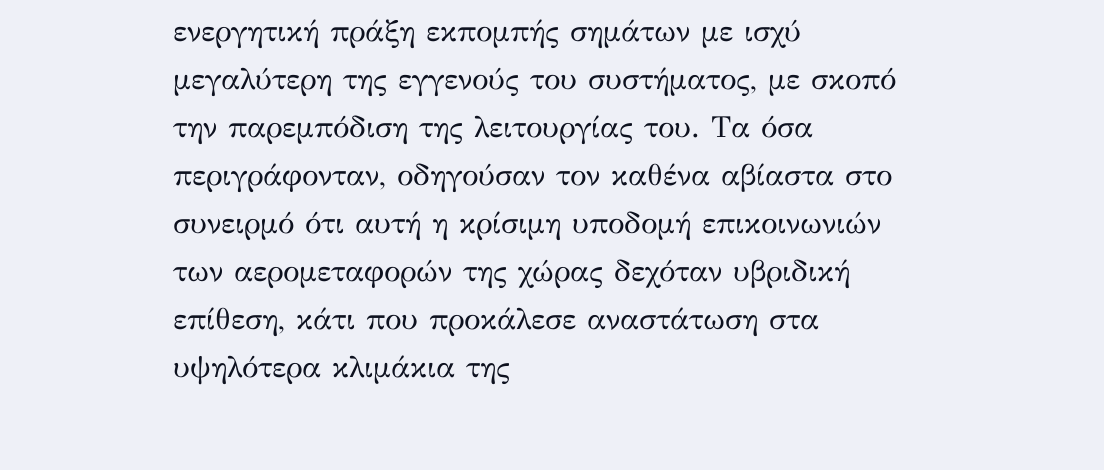ενεργητική πράξη εκπομπής σημάτων με ισχύ μεγαλύτερη της εγγενούς του συστήματος, με σκοπό την παρεμπόδιση της λειτουργίας του. Τα όσα περιγράφονταν, οδηγούσαν τον καθένα αβίαστα στο συνειρμό ότι αυτή η κρίσιμη υποδομή επικοινωνιών των αερομεταφορών της χώρας δεχόταν υβριδική επίθεση, κάτι που προκάλεσε αναστάτωση στα υψηλότερα κλιμάκια της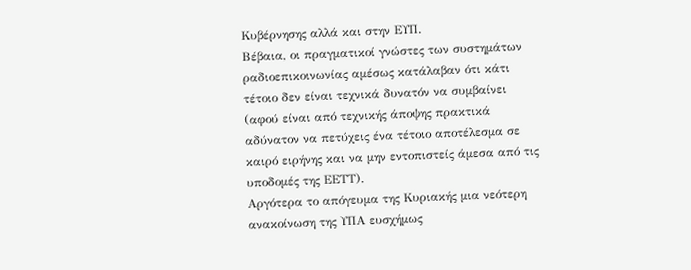Κυβέρνησης αλλά και στην ΕΥΠ.
Βέβαια, οι πραγματικοί γνώστες των συστημάτων ραδιοεπικοινωνίας αμέσως κατάλαβαν ότι κάτι τέτοιο δεν είναι τεχνικά δυνατόν να συμβαίνει (αφού είναι από τεχνικής άποψης πρακτικά αδύνατον να πετύχεις ένα τέτοιο αποτέλεσμα σε καιρό ειρήνης και να μην εντοπιστείς άμεσα από τις υποδομές της ΕΕΤΤ).
Αργότερα το απόγευμα της Κυριακής μια νεότερη ανακοίνωση της ΥΠΑ ευσχήμως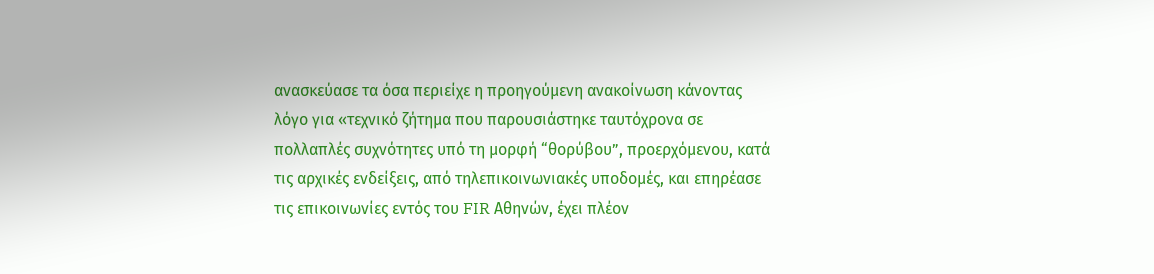ανασκεύασε τα όσα περιείχε η προηγούμενη ανακοίνωση κάνοντας λόγο για «τεχνικό ζήτημα που παρουσιάστηκε ταυτόχρονα σε πολλαπλές συχνότητες υπό τη μορφή “θορύβου”, προερχόμενου, κατά τις αρχικές ενδείξεις, από τηλεπικοινωνιακές υποδομές, και επηρέασε τις επικοινωνίες εντός του FIR Αθηνών, έχει πλέον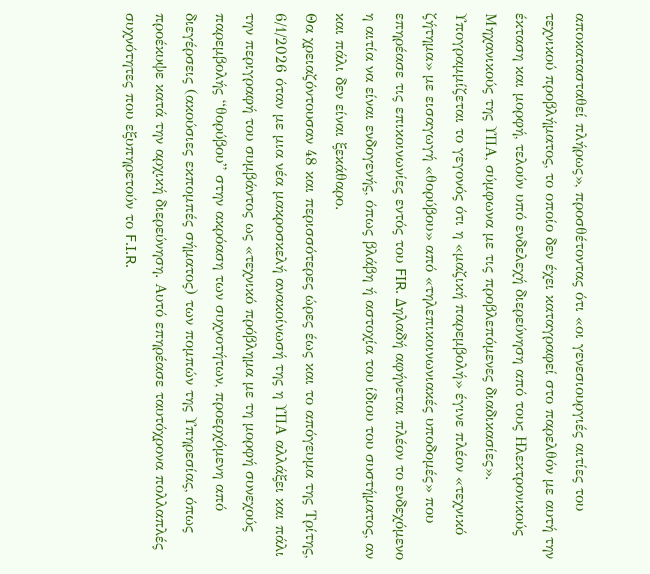αποκατασταθεί πλήρως», προσθέτοντας ότι «οι γενεσιουργιές αιτίες του τεχνικού προβλήματος, το οποίο δεν έχει καταγραφεί στο παρελθόν με αυτή την έκταση και μορφή, τελούν υπό ενδελεχή διερεύνηση από τους Ηλεκτρονικούς Μηχανικούς της ΥΠΑ, σύμφωνα με τις προβλεπόμενες διαδικασίες».
Υπογραμμίζεται το γεγονός ότι η «μαζική παρεμβολή» έγινε πλέον «τεχνικό ζήτημα» με εισαγωγή «θορύβου» από «τηλεπικοινωνιακές υποδομές» που επηρέασε τις επικοινωνίες εντός του FIR. Δηλαδή αφήνεται πλέον το ενδεχόμενο η αιτία να είναι ενδογενής, όπως βλάβη ή αστοχία του ίδιου του συστήματος, αν και πάλι δεν είναι ξεκάθαρο.
Θα χρειαζόντουσαν 48 και περισσότερες ώρες έως και το απόγευμα της Τρίτης, 6/1/2026 όταν με μια νέα μακροσκελή ανακοίνωσή της η ΥΠΑ αλλάξει και πάλι την περιγραφή του συμβάντος ως «τεχνικό πρόβλημα με τη μορφή συνεχούς παρεμβολής “θορύβου” στην ακρόαση των συχνοτήτων, προερχόμενη από διεγέρσεις (ακούσιες εκπομπές σήματος) των πομπών της Υπηρεσίας, όπως προέκυψε κατά την αρχική διερεύνηση. Αυτό επηρέασε ταυτόχρονα πολλαπλές συχνότητες που εξυπηρετούν το F.I.R.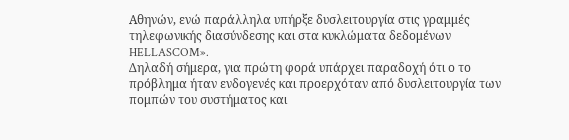Αθηνών, ενώ παράλληλα υπήρξε δυσλειτουργία στις γραμμές τηλεφωνικής διασύνδεσης και στα κυκλώματα δεδομένων HELLASCOM».
Δηλαδή σήμερα, για πρώτη φορά υπάρχει παραδοχή ότι ο το πρόβλημα ήταν ενδογενές και προερχόταν από δυσλειτουργία των πομπών του συστήματος και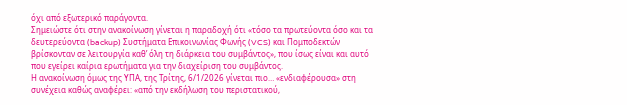όχι από εξωτερικό παράγοντα.
Σημειώστε ότι στην ανακοίνωση γίνεται η παραδοχή ότι «τόσο τα πρωτεύοντα όσο και τα δευτερεύοντα (backup) Συστήματα Επικοινωνίας Φωνής (VCS) και Πομποδεκτών βρίσκονταν σε λειτουργία καθ’ όλη τη διάρκεια του συμβάντος», που ίσως είναι και αυτό που εγείρει καίρια ερωτήματα για την διαχείριση του συμβάντος.
Η ανακοίνωση όμως της ΥΠΑ, της Τρίτης, 6/1/2026 γίνεται πιο… «ενδιαφέρουσα» στη συνέχεια καθώς αναφέρει: «από την εκδήλωση του περιστατικού,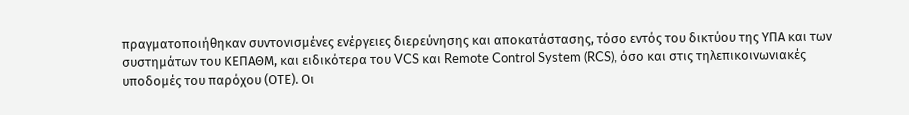πραγματοποιήθηκαν συντονισμένες ενέργειες διερεύνησης και αποκατάστασης, τόσο εντός του δικτύου της ΥΠΑ και των συστημάτων του ΚΕΠΑΘΜ, και ειδικότερα του VCS και Remote Control System (RCS), όσο και στις τηλεπικοινωνιακές υποδομές του παρόχου (ΟΤΕ). Οι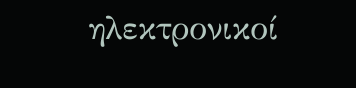ηλεκτρονικοί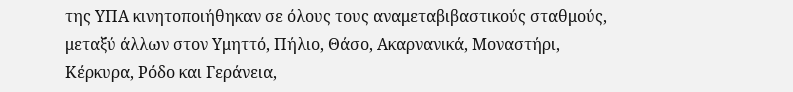της ΥΠΑ κινητοποιήθηκαν σε όλους τους αναμεταβιβαστικούς σταθμούς, μεταξύ άλλων στον Υμηττό, Πήλιο, Θάσο, Ακαρνανικά, Μοναστήρι, Κέρκυρα, Ρόδο και Γεράνεια,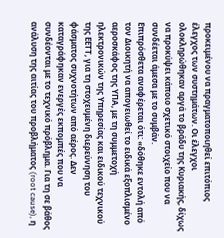προκειμένου να πραγματοποιηθεί επιτόπιος έλεγχος των συστημάτων. Οι έλεγχοι ολοκληρώθηκαν αργά το βράδυ της Κυριακής, δίχως να προκύψει κάποιο σχετικό στοιχείο που να συνδέεται άμεσα με το συμβάν.
Επιπρόσθετα αναφέρεται ότι: «δόθηκε εντολή από τον Διοικητή να απογειωθεί το ειδικά εξοπλισμένο αεροσκάφος της ΥΠΑ, με τη συμμετοχή ηλεκτρονικών της Υπηρεσίας και ειδικού τεχνικού της ΕΕΤΤ, για τη στοχευμένη διερεύνηση του φάσματος συχνοτήτων από αέρος. Δεν καταγράφηκαν ενεργές εκπομπές που να συνδέονται με το τεχνικό πρόβλημα. Για τη σε βάθος ανάλυση της αιτίας του προβλήματος (root cause), η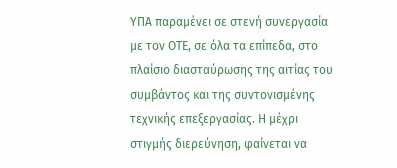ΥΠΑ παραμένει σε στενή συνεργασία με τον ΟΤΕ, σε όλα τα επίπεδα, στο πλαίσιο διασταύρωσης της αιτίας του συμβάντος και της συντονισμένης τεχνικής επεξεργασίας. Η μέχρι στιγμής διερεύνηση, φαίνεται να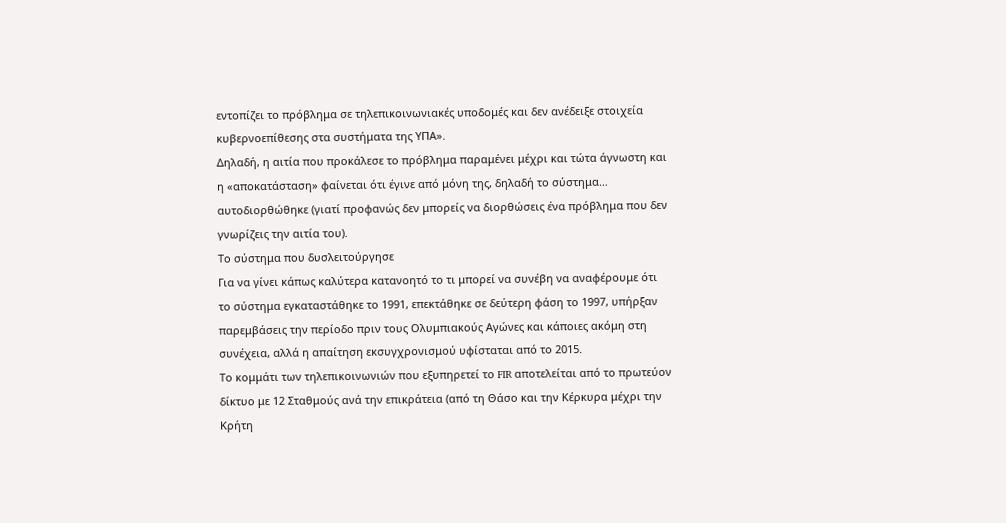εντοπίζει το πρόβλημα σε τηλεπικοινωνιακές υποδομές και δεν ανέδειξε στοιχεία κυβερνοεπίθεσης στα συστήματα της ΥΠΑ».
Δηλαδή, η αιτία που προκάλεσε το πρόβλημα παραμένει μέχρι και τώτα άγνωστη και η «αποκατάσταση» φαίνεται ότι έγινε από μόνη της, δηλαδή το σύστημα… αυτοδιορθώθηκε (γιατί προφανώς δεν μπορείς να διορθώσεις ένα πρόβλημα που δεν γνωρίζεις την αιτία του).
Το σύστημα που δυσλειτούργησε
Για να γίνει κάπως καλύτερα κατανοητό το τι μπορεί να συνέβη να αναφέρουμε ότι το σύστημα εγκαταστάθηκε το 1991, επεκτάθηκε σε δεύτερη φάση το 1997, υπήρξαν παρεμβάσεις την περίοδο πριν τους Ολυμπιακούς Αγώνες και κάποιες ακόμη στη συνέχεια, αλλά η απαίτηση εκσυγχρονισμού υφίσταται από το 2015.
Το κομμάτι των τηλεπικοινωνιών που εξυπηρετεί το FIR αποτελείται από το πρωτεύον δίκτυο με 12 Σταθμούς ανά την επικράτεια (από τη Θάσο και την Κέρκυρα μέχρι την Κρήτη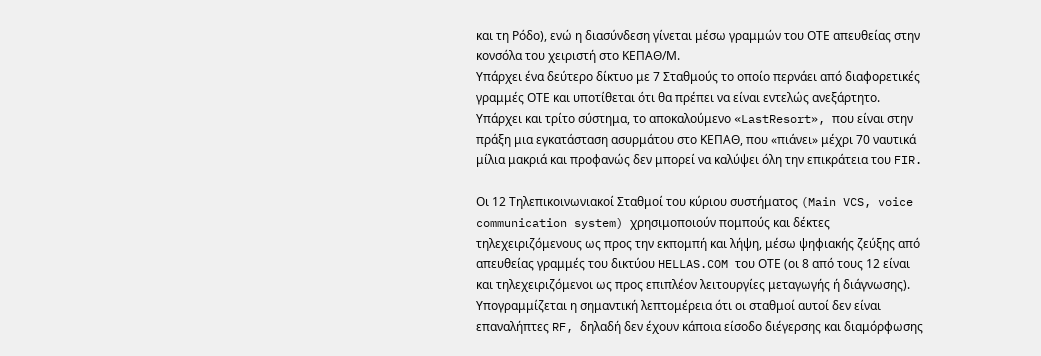και τη Ρόδο), ενώ η διασύνδεση γίνεται μέσω γραμμών του ΟΤΕ απευθείας στην κονσόλα του χειριστή στο ΚΕΠΑΘ/Μ.
Υπάρχει ένα δεύτερο δίκτυο με 7 Σταθμούς το οποίο περνάει από διαφορετικές γραμμές ΟΤΕ και υποτίθεται ότι θα πρέπει να είναι εντελώς ανεξάρτητο.
Υπάρχει και τρίτο σύστημα, το αποκαλούμενο «LastResort», που είναι στην πράξη μια εγκατάσταση ασυρμάτου στο ΚΕΠΑΘ, που «πιάνει» μέχρι 70 ναυτικά μίλια μακριά και προφανώς δεν μπορεί να καλύψει όλη την επικράτεια του FIR.

Οι 12 Τηλεπικοινωνιακοί Σταθμοί του κύριου συστήματος (Main VCS, voice communication system) χρησιμοποιούν πομπούς και δέκτες τηλεχειριζόμενους ως προς την εκπομπή και λήψη, μέσω ψηφιακής ζεύξης από απευθείας γραμμές του δικτύου HELLAS.COM του ΟΤΕ (οι 8 από τους 12 είναι και τηλεχειριζόμενοι ως προς επιπλέον λειτουργίες μεταγωγής ή διάγνωσης).
Υπογραμμίζεται η σημαντική λεπτομέρεια ότι οι σταθμοί αυτοί δεν είναι επαναλήπτες RF, δηλαδή δεν έχουν κάποια είσοδο διέγερσης και διαμόρφωσης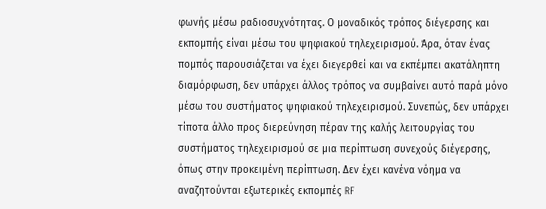φωνής μέσω ραδιοσυχνότητας. Ο μοναδικός τρόπος διέγερσης και εκπομπής είναι μέσω του ψηφιακού τηλεχειρισμού. Άρα, όταν ένας πομπός παρουσιάζεται να έχει διεγερθεί και να εκπέμπει ακατάληπτη διαμόρφωση, δεν υπάρχει άλλος τρόπος να συμβαίνει αυτό παρά μόνο μέσω του συστήματος ψηφιακού τηλεχειρισμού. Συνεπώς, δεν υπάρχει τίποτα άλλο προς διερεύνηση πέραν της καλής λειτουργίας του συστήματος τηλεχειρισμού σε μια περίπτωση συνεχούς διέγερσης, όπως στην προκειμένη περίπτωση. Δεν έχει κανένα νόημα να αναζητούνται εξωτερικές εκπομπές RF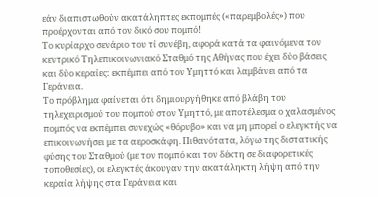εάν διαπιστωθούν ακατάληπτες εκπομπές («παρεμβολές») που προέρχονται από τον δικό σου πομπό!
Το κυρίαρχο σενάριο του τί συνέβη, αφορά κατά τα φαινόμενα τον κεντρικό Τηλεπικοινωνιακό Σταθμό της Αθήνας που έχει δύο βάσεις και δύο κεραίες: εκπέμπει από τον Υμηττό και λαμβάνει από τα Γεράνεια.
Το πρόβλημα φαίνεται ότι δημιουργήθηκε από βλάβη του τηλεχειρισμού του πομπού στον Υμηττό, με αποτέλεσμα ο χαλασμένος πομπός να εκπέμπει συνεχώς «θόρυβο» και να μη μπορεί ο ελεγκτής να επικοινωνήσει με τα αεροσκάφη. Πιθανότατα, λόγω της διστατικής φύσης του Σταθμού (με τον πομπό και τον δέκτη σε διαφορετικές τοποθεσίες), οι ελεγκτές άκουγαν την ακατάληκτη λήψη από την κεραία λήψης στα Γεράνεια και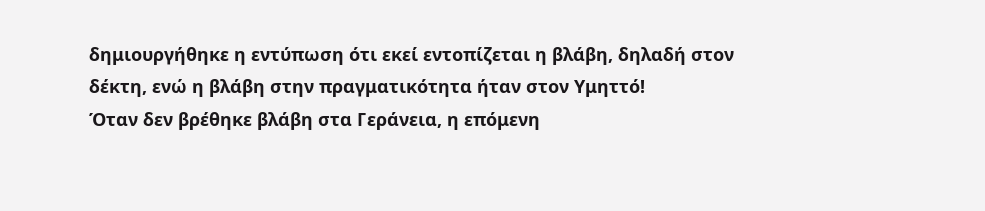δημιουργήθηκε η εντύπωση ότι εκεί εντοπίζεται η βλάβη, δηλαδή στον δέκτη, ενώ η βλάβη στην πραγματικότητα ήταν στον Υμηττό!
Όταν δεν βρέθηκε βλάβη στα Γεράνεια, η επόμενη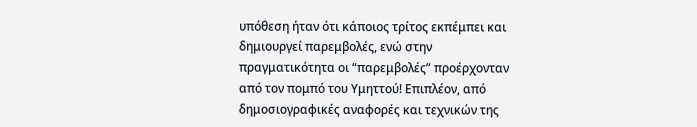υπόθεση ήταν ότι κάποιος τρίτος εκπέμπει και δημιουργεί παρεμβολές, ενώ στην πραγματικότητα οι “παρεμβολές” προέρχονταν από τον πομπό του Υμηττού! Επιπλέον, από δημοσιογραφικές αναφορές και τεχνικών της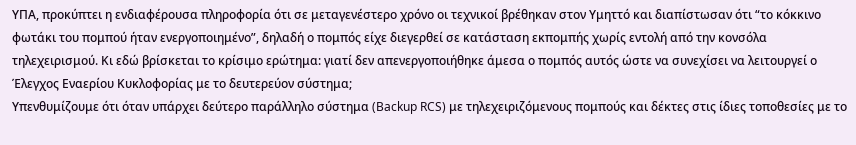ΥΠΑ, προκύπτει η ενδιαφέρουσα πληροφορία ότι σε μεταγενέστερο χρόνο οι τεχνικοί βρέθηκαν στον Υμηττό και διαπίστωσαν ότι “το κόκκινο φωτάκι του πομπού ήταν ενεργοποιημένο”, δηλαδή ο πομπός είχε διεγερθεί σε κατάσταση εκπομπής χωρίς εντολή από την κονσόλα τηλεχειρισμού. Κι εδώ βρίσκεται το κρίσιμο ερώτημα: γιατί δεν απενεργοποιήθηκε άμεσα ο πομπός αυτός ώστε να συνεχίσει να λειτουργεί ο Έλεγχος Εναερίου Κυκλοφορίας με το δευτερεύον σύστημα;
Υπενθυμίζουμε ότι όταν υπάρχει δεύτερο παράλληλο σύστημα (Backup RCS) με τηλεχειριζόμενους πομπούς και δέκτες στις ίδιες τοποθεσίες με το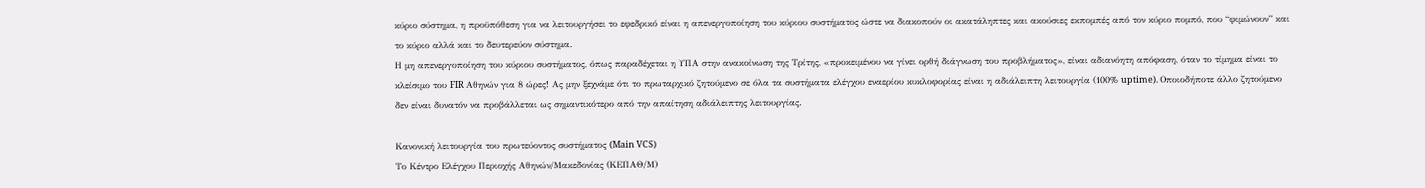κύριο σύστημα, η προϋπόθεση για να λειτουργήσει το εφεδρικό είναι η απενεργοποίηση του κύριου συστήματος ώστε να διακοπούν οι ακατάληπτες και ακούσιες εκπομπές από τον κύριο πομπό, που “φιμώνουν” και το κύριο αλλά και το δευτερεύον σύστημα.
Η μη απενεργοποίηση του κύριου συστήματος, όπως παραδέχεται η ΥΠΑ στην ανακοίνωση της Τρίτης, «προκειμένου να γίνει ορθή διάγνωση του προβλήματος», είναι αδιανόητη απόφαση, όταν το τίμημα είναι το κλείσιμο του FIR Αθηνών για 8 ώρες! Ας μην ξεχνάμε ότι το πρωταρχικό ζητούμενο σε όλα τα συστήματα ελέγχου εναερίου κυκλοφορίας είναι η αδιάλειπτη λειτουργία (100% uptime). Οποιοδήποτε άλλο ζητούμενο δεν είναι δυνατόν να προβάλλεται ως σημαντικότερο από την απαίτηση αδιάλειπτης λειτουργίας.

Κανονική λειτουργία του πρωτεύοντος συστήματος (Main VCS)
Το Κέντρο Ελέγχου Περιοχής Αθηνών/Μακεδονίας (ΚΕΠΑΘ/Μ)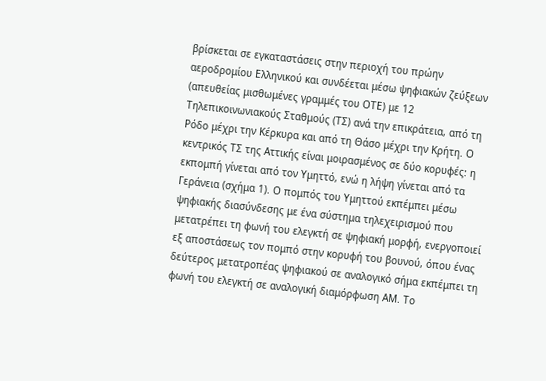βρίσκεται σε εγκαταστάσεις στην περιοχή του πρώην αεροδρομίου Ελληνικού και συνδέεται μέσω ψηφιακών ζεύξεων (απευθείας μισθωμένες γραμμές του ΟΤΕ) με 12 Τηλεπικοινωνιακούς Σταθμούς (ΤΣ) ανά την επικράτεια, από τη Ρόδο μέχρι την Κέρκυρα και από τη Θάσο μέχρι την Κρήτη. Ο κεντρικός ΤΣ της Αττικής είναι μοιρασμένος σε δύο κορυφές: η εκπομπή γίνεται από τον Υμηττό, ενώ η λήψη γίνεται από τα Γεράνεια (σχήμα 1). Ο πομπός του Υμηττού εκπέμπει μέσω ψηφιακής διασύνδεσης με ένα σύστημα τηλεχειρισμού που μετατρέπει τη φωνή του ελεγκτή σε ψηφιακή μορφή, ενεργοποιεί εξ αποστάσεως τον πομπό στην κορυφή του βουνού, όπου ένας δεύτερος μετατροπέας ψηφιακού σε αναλογικό σήμα εκπέμπει τη φωνή του ελεγκτή σε αναλογική διαμόρφωση ΑΜ. Το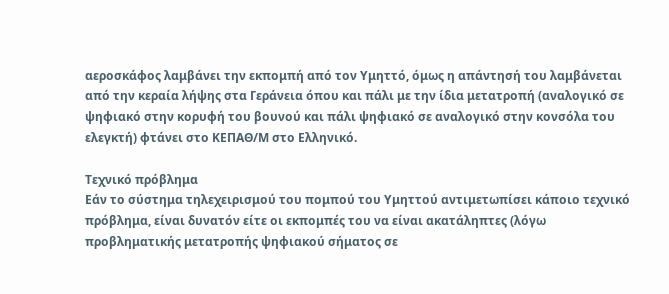αεροσκάφος λαμβάνει την εκπομπή από τον Υμηττό, όμως η απάντησή του λαμβάνεται από την κεραία λήψης στα Γεράνεια όπου και πάλι με την ίδια μετατροπή (αναλογικό σε ψηφιακό στην κορυφή του βουνού και πάλι ψηφιακό σε αναλογικό στην κονσόλα του ελεγκτή) φτάνει στο ΚΕΠΑΘ/Μ στο Ελληνικό.

Τεχνικό πρόβλημα
Εάν το σύστημα τηλεχειρισμού του πομπού του Υμηττού αντιμετωπίσει κάποιο τεχνικό πρόβλημα, είναι δυνατόν είτε οι εκπομπές του να είναι ακατάληπτες (λόγω προβληματικής μετατροπής ψηφιακού σήματος σε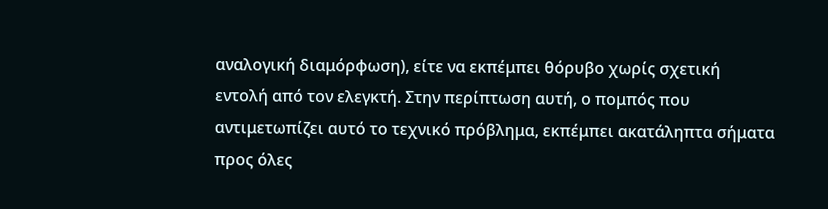αναλογική διαμόρφωση), είτε να εκπέμπει θόρυβο χωρίς σχετική εντολή από τον ελεγκτή. Στην περίπτωση αυτή, ο πομπός που αντιμετωπίζει αυτό το τεχνικό πρόβλημα, εκπέμπει ακατάληπτα σήματα προς όλες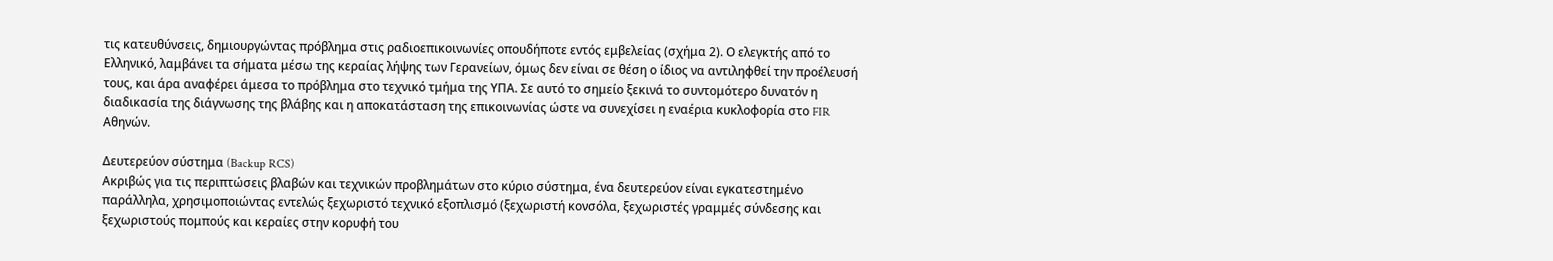τις κατευθύνσεις, δημιουργώντας πρόβλημα στις ραδιοεπικοινωνίες οπουδήποτε εντός εμβελείας (σχήμα 2). Ο ελεγκτής από το Ελληνικό, λαμβάνει τα σήματα μέσω της κεραίας λήψης των Γερανείων, όμως δεν είναι σε θέση ο ίδιος να αντιληφθεί την προέλευσή τους, και άρα αναφέρει άμεσα το πρόβλημα στο τεχνικό τμήμα της ΥΠΑ. Σε αυτό το σημείο ξεκινά το συντομότερο δυνατόν η διαδικασία της διάγνωσης της βλάβης και η αποκατάσταση της επικοινωνίας ώστε να συνεχίσει η εναέρια κυκλοφορία στο FIR Αθηνών.

Δευτερεύον σύστημα (Backup RCS)
Ακριβώς για τις περιπτώσεις βλαβών και τεχνικών προβλημάτων στο κύριο σύστημα, ένα δευτερεύον είναι εγκατεστημένο παράλληλα, χρησιμοποιώντας εντελώς ξεχωριστό τεχνικό εξοπλισμό (ξεχωριστή κονσόλα, ξεχωριστές γραμμές σύνδεσης και ξεχωριστούς πομπούς και κεραίες στην κορυφή του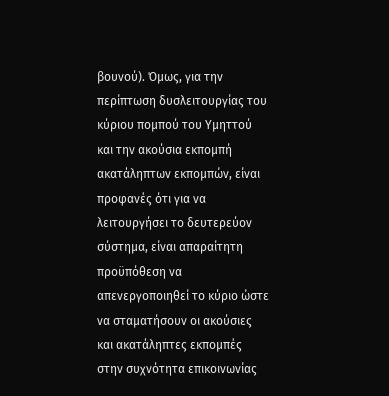βουνού). Όμως, για την περίπτωση δυσλειτουργίας του κύριου πομπού του Υμηττού και την ακούσια εκπομπή ακατάληπτων εκπομπών, είναι προφανές ότι για να λειτουργήσει το δευτερεύον σύστημα, είναι απαραίτητη προϋπόθεση να απενεργοποιηθεί το κύριο ώστε να σταματήσουν οι ακούσιες και ακατάληπτες εκπομπές στην συχνότητα επικοινωνίας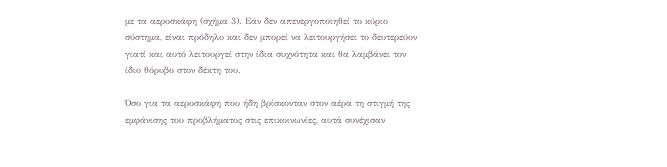με τα αεροσκάφη (σχήμα 3). Εάν δεν απενεργοποιηθεί το κύριο σύστημα, είναι πρόδηλο και δεν μπορεί να λειτουργήσει το δευτερεύον γιατί και αυτό λειτουργεί στην ίδια συχνότητα και θα λαμβάνει τον ίδιο θόρυβο στον δέκτη του.

Όσο για τα αεροσκάφη που ήδη βρίσκονταν στον αέρα τη στιγμή της εμφάνισης του προβλήματος στις επικοινωνίες, αυτά συνέχισαν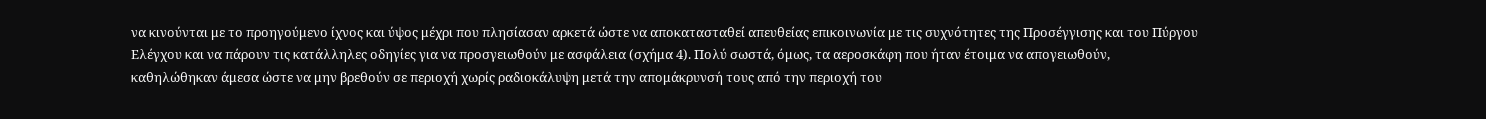να κινούνται με το προηγούμενο ίχνος και ύψος μέχρι που πλησίασαν αρκετά ώστε να αποκατασταθεί απευθείας επικοινωνία με τις συχνότητες της Προσέγγισης και του Πύργου Ελέγχου και να πάρουν τις κατάλληλες οδηγίες για να προσγειωθούν με ασφάλεια (σχήμα 4). Πολύ σωστά, όμως, τα αεροσκάφη που ήταν έτοιμα να απογειωθούν, καθηλώθηκαν άμεσα ώστε να μην βρεθούν σε περιοχή χωρίς ραδιοκάλυψη μετά την απομάκρυνσή τους από την περιοχή του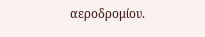αεροδρομίου.